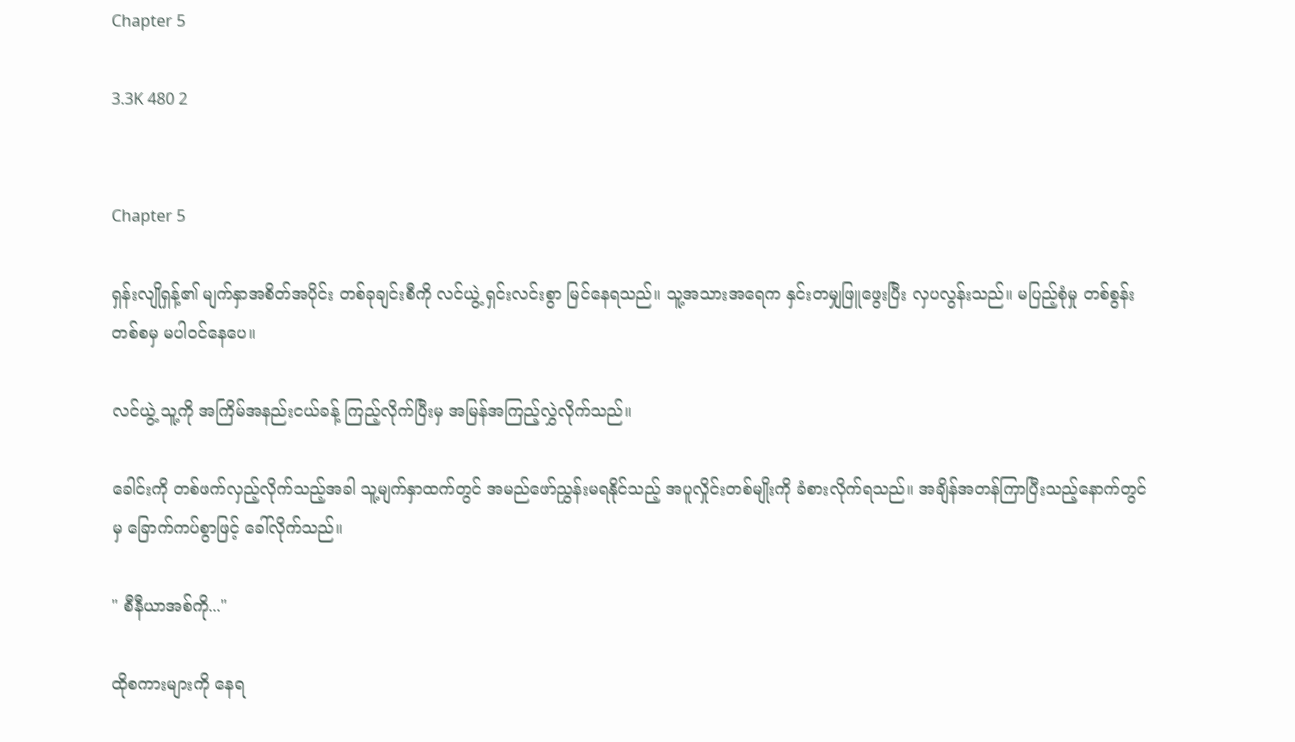Chapter 5

3.3K 480 2


Chapter 5

ရှန်းလျိုရှန့်၏ မျက်နှာအစိတ်အပိုင်း တစ်ခုချင်းစီကို လင်ယွဲ့ ရှင်းလင်းစွာ မြင်နေရသည်။ သူ့အသားအရေက နှင်းတမျှဖြူဖွေးပြီး လှပလွန်းသည်။ မပြည့်စုံမှု တစ်စွန်းတစ်စမှ မပါဝင်နေပေ။

လင်ယွဲ့ သူ့ကို အကြိမ်အနည်းငယ်ခန့် ကြည့်လိုက်ပြီးမှ အမြန်အကြည့်လွှဲလိုက်သည်။

ခေါင်းကို တစ်ဖက်လှည့်လိုက်သည့်အခါ သူ့မျက်နှာထက်တွင် အမည်ဖော်ညွှန်းမရနိုင်သည့် အပူလှိုင်းတစ်မျိုးကို ခံစားလိုက်ရသည်။ အချိန်အတန်ကြာပြီးသည့်နောက်တွင်မှ ခြောက်ကပ်စွာဖြင့် ခေါ်လိုက်သည်။

" စီနီယာအစ်ကို..."

ထိုစကားများကို နေရ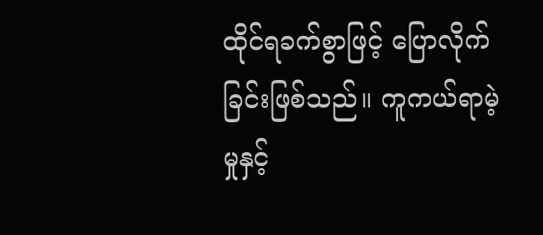ထိုင်ရခက်စွာဖြင့် ပြောလိုက်ခြင်းဖြစ်သည်။ ကူကယ်ရာမဲ့မှုနှင့်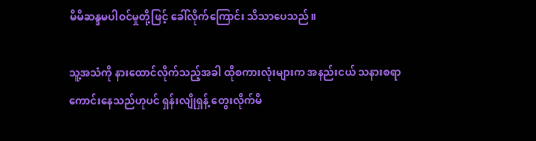မိမိဆန္ဒမပါဝင်မှုတို့ဖြင့် ခေါ်လိုက်ကြောင်း သိသာပေသည်။

သူ့အသံကို နားထောင်လိုက်သည့်အခါ ထိုစကားလုံးများက အနည်းငယ် သနားစရာကောင်းနေသည်ဟုပင် ရှန်းလျိုရှန့် တွေးလိုက်မိ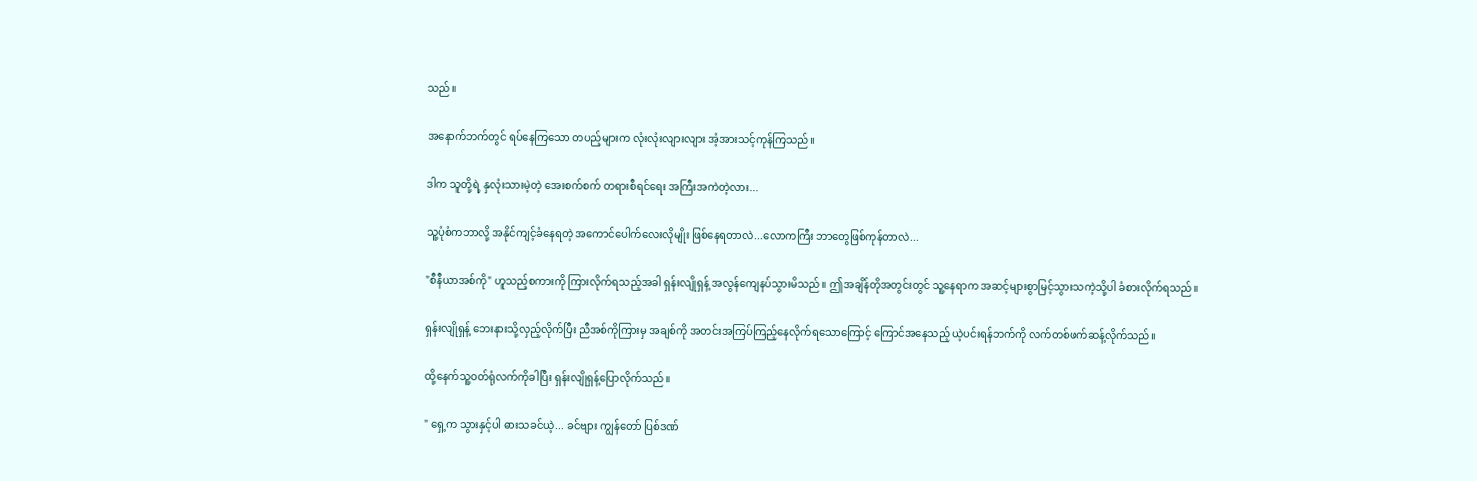သည်။

အနောက်ဘက်တွင် ရပ်နေကြသော တပည့်များက လုံးလုံးလျားလျား အံ့အားသင့်ကုန်ကြသည်။

ဒါက သူတို့ရဲ့ နှလုံးသားမဲ့တဲ့ အေးစက်စက် တရားစီရင်ရေး အကြီးအကဲတဲ့လား...

သူ့ပုံစံကဘာလို့ အနိုင်ကျင့်ခံနေရတဲ့ အကောင်ပေါက်လေးလိုမျိုး ဖြစ်နေရတာလဲ...လောကကြီး ဘာတွေဖြစ်ကုန်တာလဲ...

"စီနီယာအစ်ကို" ဟူသည့်စကားကို ကြားလိုက်ရသည့်အခါ ရှန်းလျိုရှန့် အလွန်ကျေနပ်သွားမိသည်။ ဤအချိန်တိုအတွင်းတွင် သူ့နေရာက အဆင့်များစွာမြင့်သွားသကဲ့သို့ပါ ခံစားလိုက်ရသည်။

ရှန်းလျိုရှန့် ဘေးနားသို့လှည့်လိုက်ပြီး ညီအစ်ကိုကြားမှ အချစ်ကို အတင်းအကြပ်ကြည့်နေလိုက်ရသောကြောင့် ကြောင်အနေသည့် ယဲ့ပင်းရန်ဘက်ကို လက်တစ်ဖက်ဆန့်လိုက်သည်။

ထို့နေက်သူ့ဝတ်ရုံလက်ကိုခါပြီး ရှန်းလျိုရှန့်ပြောလိုက်သည်။

" ရှေ့က သွားနှင့်ပါ ဓားသခင်ယဲ့... ခင်ဗျား ကျွန်တော် ပြစ်ဒဏ်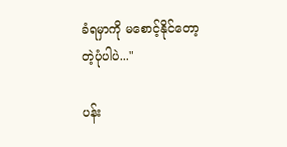ခံရမှာကို မစောင့်နိုင်တော့တဲ့ပုံပါပဲ..."

ပန်း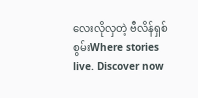လေးလိုလှတဲ့ ဗီလိန်ရှစ်စွမ်းWhere stories live. Discover now